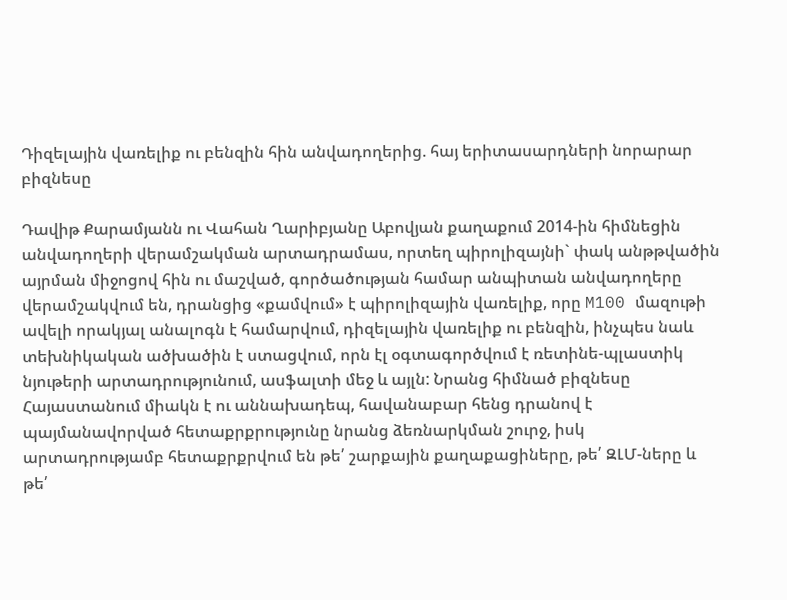Դիզելային վառելիք ու բենզին հին անվադողերից. հայ երիտասարդների նորարար բիզնեսը

Դավիթ Քարամյանն ու Վահան Ղարիբյանը Աբովյան քաղաքում 2014-ին հիմնեցին անվադողերի վերամշակման արտադրամաս, որտեղ պիրոլիզայնի` փակ անթթվածին այրման միջոցով հին ու մաշված, գործածության համար անպիտան անվադողերը վերամշակվում են, դրանցից «քամվում» է պիրոլիզային վառելիք, որը M100 մազութի ավելի որակյալ անալոգն է համարվում, դիզելային վառելիք ու բենզին, ինչպես նաև տեխնիկական ածխածին է ստացվում, որն էլ օգտագործվում է ռետինե-պլաստիկ նյութերի արտադրությունում, ասֆալտի մեջ և այլն: Նրանց հիմնած բիզնեսը Հայաստանում միակն է ու աննախադեպ, հավանաբար հենց դրանով է պայմանավորված հետաքրքրությունը նրանց ձեռնարկման շուրջ, իսկ արտադրությամբ հետաքրքրվում են թե՛ շարքային քաղաքացիները, թե՛ ԶԼՄ-ները և թե՛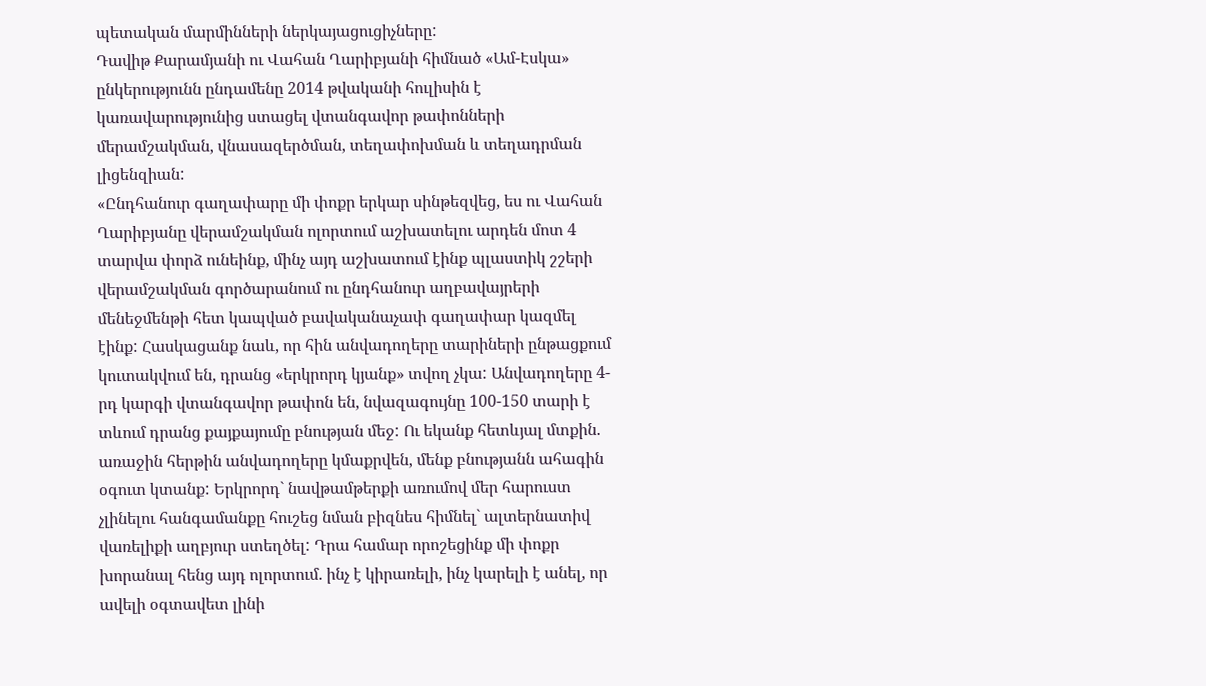պետական մարմինների ներկայացուցիչները:
Դավիթ Քարամյանի ու Վահան Ղարիբյանի հիմնած «Ամ-Էսկա» ընկերությունն ընդամենը 2014 թվականի հուլիսին է կառավարությունից ստացել վտանգավոր թափոնների մերամշակման, վնասազերծման, տեղափոխման և տեղադրման լիցենզիան:
«Ընդհանուր գաղափարը մի փոքր երկար սինթեզվեց, ես ու Վահան Ղարիբյանը վերամշակման ոլորտում աշխատելու արդեն մոտ 4 տարվա փորձ ունեինք, մինչ այդ աշխատում էինք պլաստիկ շշերի վերամշակման գործարանում ու ընդհանուր աղբավայրերի մենեջմենթի հետ կապված բավականաչափ գաղափար կազմել էինք: Հասկացանք նաև, որ հին անվադողերը տարիների ընթացքում կուտակվում են, դրանց «երկրորդ կյանք» տվող չկա: Անվադողերը 4-րդ կարգի վտանգավոր թափոն են, նվազագույնը 100-150 տարի է տևում դրանց քայքայումը բնության մեջ: Ու եկանք հետևյալ մտքին. առաջին հերթին անվադողերը կմաքրվեն, մենք բնությանն ահագին օգուտ կտանք: Երկրորդ` նավթամթերքի առումով մեր հարուստ չլինելու հանգամանքը հուշեց նման բիզնես հիմնել` ալտերնատիվ վառելիքի աղբյուր ստեղծել: Դրա համար որոշեցինք մի փոքր խորանալ հենց այդ ոլորտում. ինչ է կիրառելի, ինչ կարելի է անել, որ ավելի օգտավետ լինի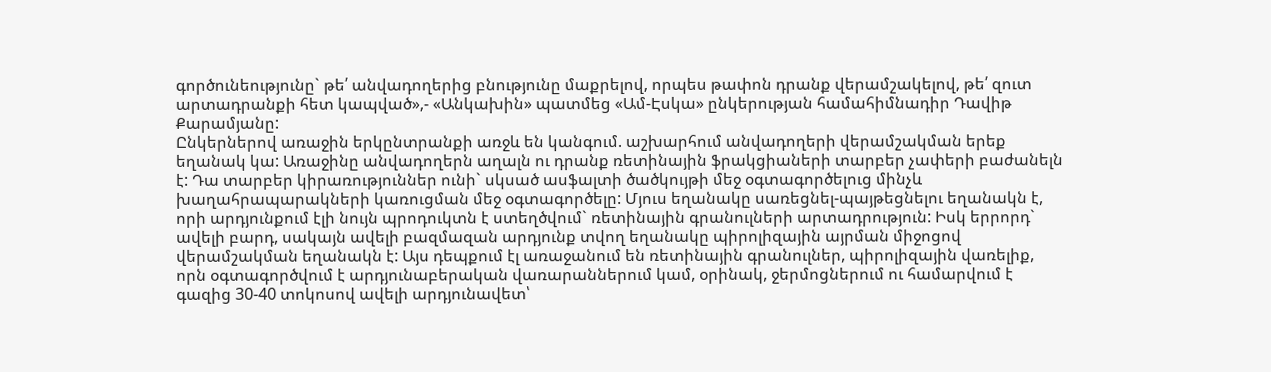գործունեությունը` թե՛ անվադողերից բնությունը մաքրելով, որպես թափոն դրանք վերամշակելով, թե՛ զուտ արտադրանքի հետ կապված»,- «Անկախին» պատմեց «Ամ-Էսկա» ընկերության համահիմնադիր Դավիթ Քարամյանը:
Ընկերներով առաջին երկընտրանքի առջև են կանգում. աշխարհում անվադողերի վերամշակման երեք եղանակ կա: Առաջինը անվադողերն աղալն ու դրանք ռետինային ֆրակցիաների տարբեր չափերի բաժանելն է: Դա տարբեր կիրառություններ ունի` սկսած ասֆալտի ծածկույթի մեջ օգտագործելուց մինչև խաղահրապարակների կառուցման մեջ օգտագործելը: Մյուս եղանակը սառեցնել-պայթեցնելու եղանակն է, որի արդյունքում էլի նույն պրոդուկտն է ստեղծվում` ռետինային գրանուլների արտադրություն: Իսկ երրորդ` ավելի բարդ, սակայն ավելի բազմազան արդյունք տվող եղանակը պիրոլիզային այրման միջոցով վերամշակման եղանակն է: Այս դեպքում էլ առաջանում են ռետինային գրանուլներ, պիրոլիզային վառելիք, որն օգտագործվում է արդյունաբերական վառարաններում կամ, օրինակ, ջերմոցներում ու համարվում է գազից 30-40 տոկոսով ավելի արդյունավետ՝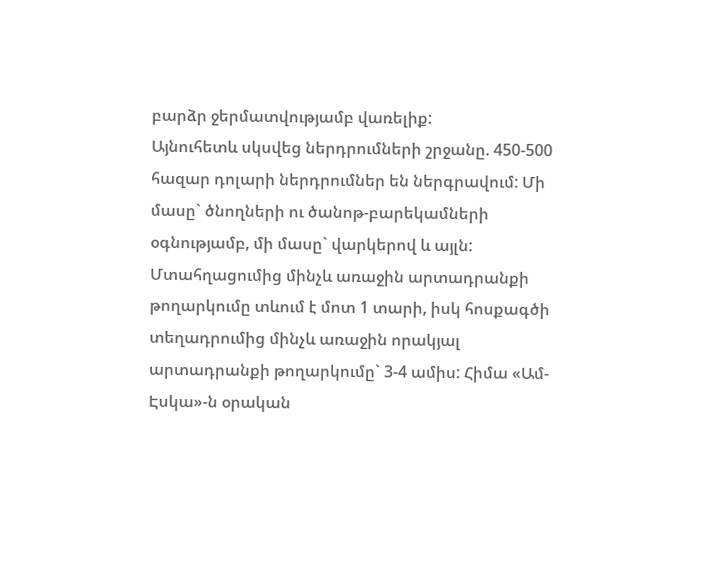բարձր ջերմատվությամբ վառելիք:
Այնուհետև սկսվեց ներդրումների շրջանը. 450-500 հազար դոլարի ներդրումներ են ներգրավում: Մի մասը` ծնողների ու ծանոթ-բարեկամների օգնությամբ, մի մասը` վարկերով և այլն: Մտահղացումից մինչև առաջին արտադրանքի թողարկումը տևում է մոտ 1 տարի, իսկ հոսքագծի տեղադրումից մինչև առաջին որակյալ արտադրանքի թողարկումը` 3-4 ամիս: Հիմա «Ամ-Էսկա»-ն օրական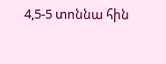4,5-5 տոննա հին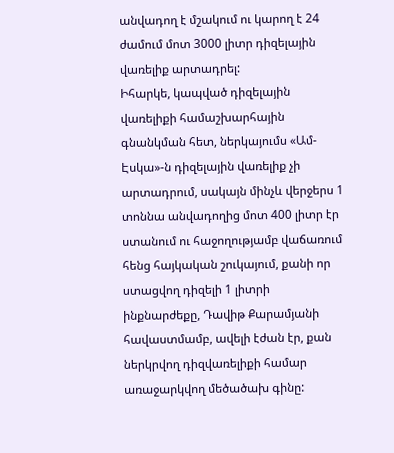անվադող է մշակում ու կարող է 24 ժամում մոտ 3000 լիտր դիզելային վառելիք արտադրել:
Իհարկե, կապված դիզելային վառելիքի համաշխարհային գնանկման հետ, ներկայումս «Ամ-Էսկա»-ն դիզելային վառելիք չի արտադրում, սակայն մինչև վերջերս 1 տոննա անվադողից մոտ 400 լիտր էր ստանում ու հաջողությամբ վաճառում հենց հայկական շուկայում, քանի որ ստացվող դիզելի 1 լիտրի ինքնարժեքը, Դավիթ Քարամյանի հավաստմամբ, ավելի էժան էր, քան ներկրվող դիզվառելիքի համար առաջարկվող մեծածախ գինը: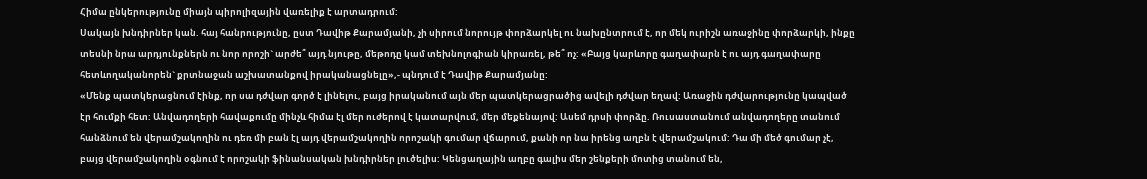Հիմա ընկերությունը միայն պիրոլիզային վառելիք է արտադրում:
Սակայն խնդիրներ կան. հայ հանրությունը, ըստ Դավիթ Քարամյանի, չի սիրում նորույթ փորձարկել ու նախընտրում է, որ մեկ ուրիշն առաջինը փորձարկի, ինքը տեսնի նրա արդյունքներն ու նոր որոշի` արժե՞ այդ նյութը, մեթոդը կամ տեխնոլոգիան կիրառել, թե՞ ոչ: «Բայց կարևորը գաղափարն է ու այդ գաղափարը հետևողականորեն` քրտնաջան աշխատանքով իրականացնելը»,- պնդում է Դավիթ Քարամյանը:
«Մենք պատկերացնում էինք, որ սա դժվար գործ է լինելու, բայց իրականում այն մեր պատկերացրածից ավելի դժվար եղավ: Առաջին դժվարությունը կապված էր հումքի հետ: Անվադողերի հավաքումը մինչև հիմա էլ մեր ուժերով է կատարվում, մեր մեքենայով: Ասեմ դրսի փորձը. Ռուսաստանում անվադողերը տանում հանձնում են վերամշակողին ու դեռ մի բան էլ այդ վերամշակողին որոշակի գումար վճարում, քանի որ նա իրենց աղբն է վերամշակում: Դա մի մեծ գումար չէ, բայց վերամշակողին օգնում է որոշակի ֆինանսական խնդիրներ լուծելիս: Կենցաղային աղբը գալիս մեր շենքերի մոտից տանում են,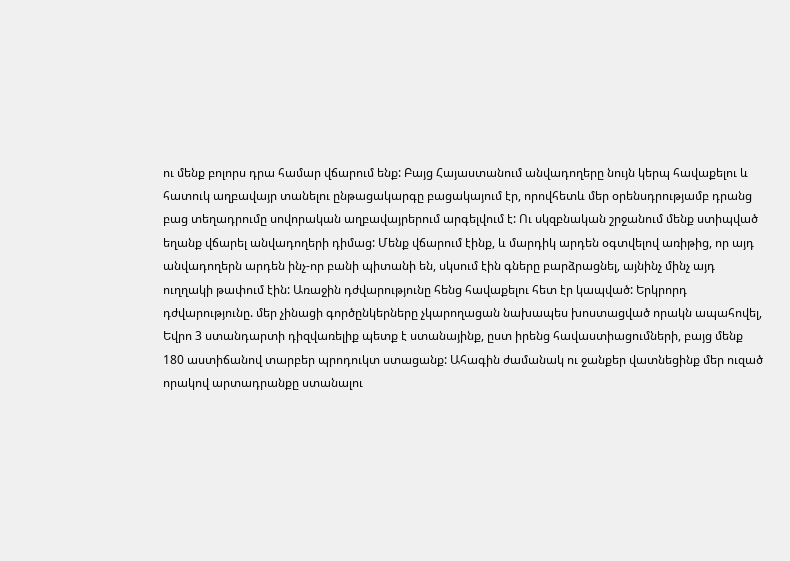ու մենք բոլորս դրա համար վճարում ենք: Բայց Հայաստանում անվադողերը նույն կերպ հավաքելու և հատուկ աղբավայր տանելու ընթացակարգը բացակայում էր, որովհետև մեր օրենսդրությամբ դրանց բաց տեղադրումը սովորական աղբավայրերում արգելվում է: Ու սկզբնական շրջանում մենք ստիպված եղանք վճարել անվադողերի դիմաց: Մենք վճարում էինք, և մարդիկ արդեն օգտվելով առիթից, որ այդ անվադողերն արդեն ինչ-որ բանի պիտանի են, սկսում էին գները բարձրացնել, այնինչ մինչ այդ ուղղակի թափում էին: Առաջին դժվարությունը հենց հավաքելու հետ էր կապված: Երկրորդ դժվարությունը. մեր չինացի գործընկերները չկարողացան նախապես խոստացված որակն ապահովել, Եվրո 3 ստանդարտի դիզվառելիք պետք է ստանայինք, ըստ իրենց հավաստիացումների, բայց մենք 180 աստիճանով տարբեր պրոդուկտ ստացանք: Ահագին ժամանակ ու ջանքեր վատնեցինք մեր ուզած որակով արտադրանքը ստանալու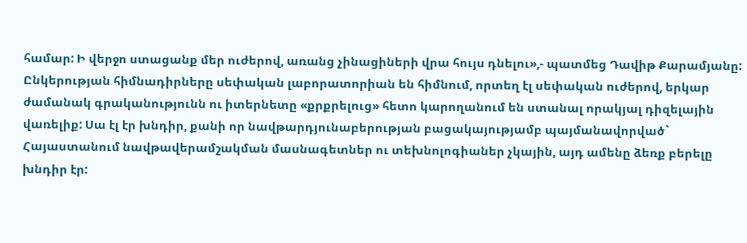համար: Ի վերջո ստացանք մեր ուժերով, առանց չինացիների վրա հույս դնելու»,- պատմեց Դավիթ Քարամյանը:
Ընկերության հիմնադիրները սեփական լաբորատորիան են հիմնում, որտեղ էլ սեփական ուժերով, երկար ժամանակ գրականությունն ու իտերնետը «քրքրելուց» հետո կարողանում են ստանալ որակյալ դիզելային վառելիք: Սա էլ էր խնդիր, քանի որ նավթարդյունաբերության բացակայությամբ պայմանավորված` Հայաստանում նավթավերամշակման մասնագետներ ու տեխնոլոգիաներ չկային, այդ ամենը ձեռք բերելը խնդիր էր: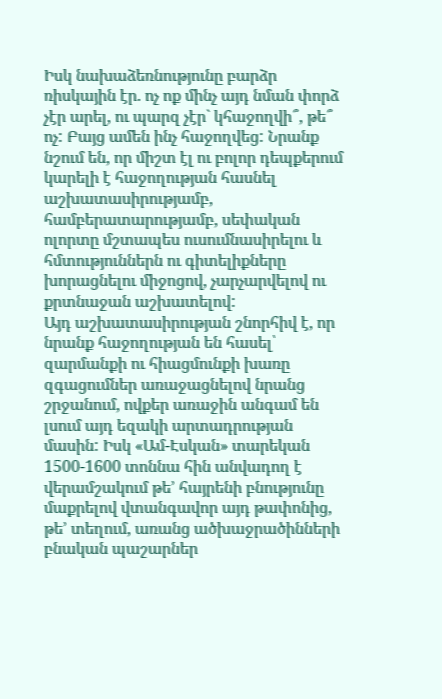Իսկ նախաձեռնությունը բարձր ռիսկային էր. ոչ ոք մինչ այդ նման փորձ չէր արել, ու պարզ չէր` կհաջողվի՞, թե՞ ոչ: Բայց ամեն ինչ հաջողվեց: Նրանք նշում են, որ միշտ էլ ու բոլոր դեպքերում կարելի է հաջողության հասնել աշխատասիրությամբ, համբերատարությամբ, սեփական ոլորտը մշտապես ուսումնասիրելու և հմտություններն ու գիտելիքները խորացնելու միջոցով, չարչարվելով ու քրտնաջան աշխատելով:
Այդ աշխատասիրության շնորհիվ է, որ նրանք հաջողության են հասել՝ զարմանքի ու հիացմունքի խառը զգացումներ առաջացնելով նրանց շրջանում, ովքեր առաջին անգամ են լսում այդ եզակի արտադրության մասին: Իսկ «Ամ-Էսկան» տարեկան 1500-1600 տոննա հին անվադող է վերամշակում թե՚ հայրենի բնությունը մաքրելով վտանգավոր այդ թափոնից, թե՚ տեղում, առանց ածխաջրածինների բնական պաշարներ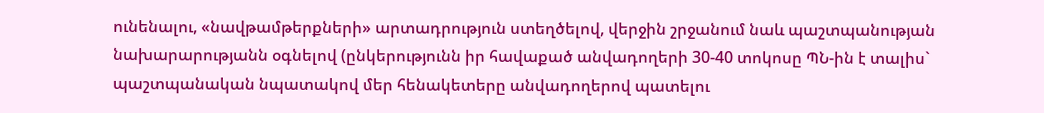ունենալու, «նավթամթերքների» արտադրություն ստեղծելով, վերջին շրջանում նաև պաշտպանության նախարարությանն օգնելով (ընկերությունն իր հավաքած անվադողերի 30-40 տոկոսը ՊՆ-ին է տալիս` պաշտպանական նպատակով մեր հենակետերը անվադողերով պատելու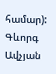համար):
Գևորգ Ավչյան